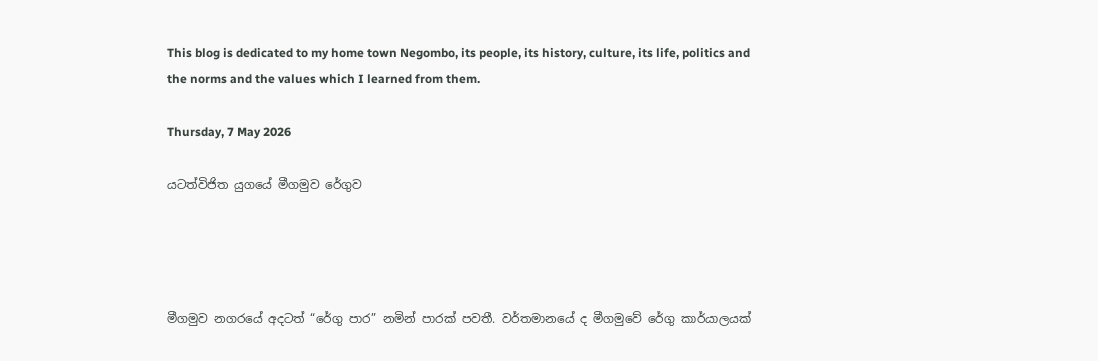This blog is dedicated to my home town Negombo, its people, its history, culture, its life, politics and the norms and the values which I learned from them.

Thursday, 7 May 2026

යටත්විජිත යුගයේ මීගමුව රේගුව




මීගමුව නගරයේ අදටත් “රේගු පාර” නමින් පාරක් පවතී. වර්තමානයේ ද මීගමුවේ රේගු කාර්යාලයක්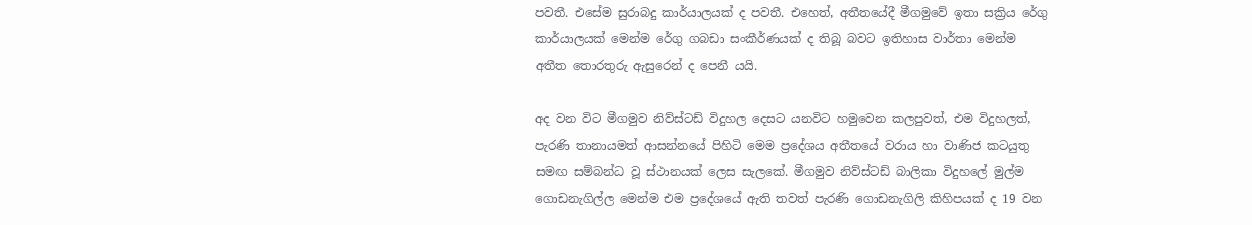පවතී. එසේම සුරාබදු කාර්යාලයක් ද පවතී. එහෙත්, අතීතයේදී මීගමුවේ ඉතා සක්‍රිය රේගු කාර්යාලයක් මෙන්ම රේගු ගබඩා සංකීර්ණයක් ද තිබූ බවට ඉතිහාස වාර්තා මෙන්ම අතීත තොරතුරු ඇසුරෙන් ද පෙනී යයි.

අද වන විට මීගමුව නිව්ස්ටඩ් විදුහල දෙසට යනවිට හමුවෙන කලපුවත්, එම විදුහලත්, පැරණි තානායමත් ආසන්නයේ පිහිටි මෙම ප්‍රදේශය අතීතයේ වරාය හා වාණිජ කටයුතු සමඟ සම්බන්ධ වූ ස්ථානයක් ලෙස සැලකේ. මීගමුව නිව්ස්ටඩ් බාලිකා විදුහලේ මුල්ම ගොඩනැගිල්ල මෙන්ම එම ප්‍රදේශයේ ඇති තවත් පැරණි ගොඩනැගිලි කිහිපයක් ද 19 වන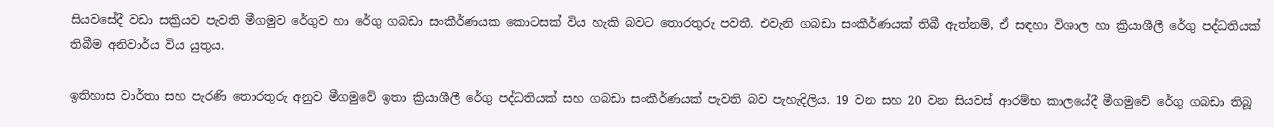සියවසේදී වඩා සක්‍රියව පැවති මීගමුව රේගුව හා රේගු ගබඩා සංකීර්ණයක කොටසක් විය හැකි බවට තොරතුරු පවතී. එවැනි ගබඩා සංකීර්ණයක් තිබී ඇත්නම්, ඒ සඳහා විශාල හා ක්‍රියාශීලී රේගු පද්ධතියක් තිබීම අනිවාර්ය විය යුතුය.

ඉතිහාස වාර්තා සහ පැරණි තොරතුරු අනුව මීගමුවේ ඉතා ක්‍රියාශීලී රේගු පද්ධතියක් සහ ගබඩා සංකීර්ණයක් පැවති බව පැහැදිලිය. 19 වන සහ 20 වන සියවස් ආරම්භ කාලයේදී මීගමුවේ රේගු ගබඩා තිබූ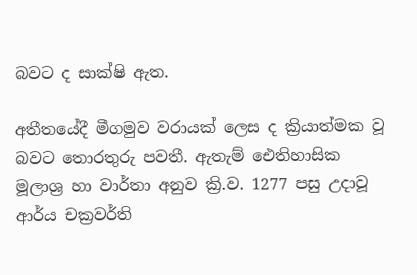බවට ද සාක්ෂි ඇත.

අතීතයේදී මීගමුව වරායක් ලෙස ද ක්‍රියාත්මක වූ බවට තොරතුරු පවතී. ඇතැම් ඓතිහාසික මූලාශ්‍ර හා වාර්තා අනුව ක්‍රි.ව. 1277 පසු උදාවූ ආර්ය චක්‍රවර්ති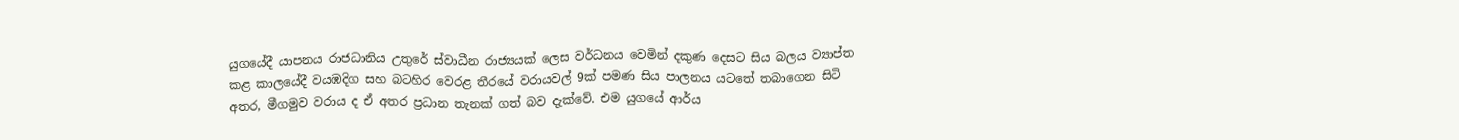යුගයේදී යාපනය රාජධානිය උතුරේ ස්වාධීන රාජ්‍යයක් ලෙස වර්ධනය වෙමින් දකුණ දෙසට සිය බලය ව්‍යාප්ත කළ කාලයේදී වයඹදිග සහ බටහිර වෙරළ තීරයේ වරායවල් 9ක් පමණ සිය පාලනය යටතේ තබාගෙන සිටි අතර, මීගමුව වරාය ද ඒ අතර ප්‍රධාන තැනක් ගත් බව දැක්වේ. එම යුගයේ ආර්ය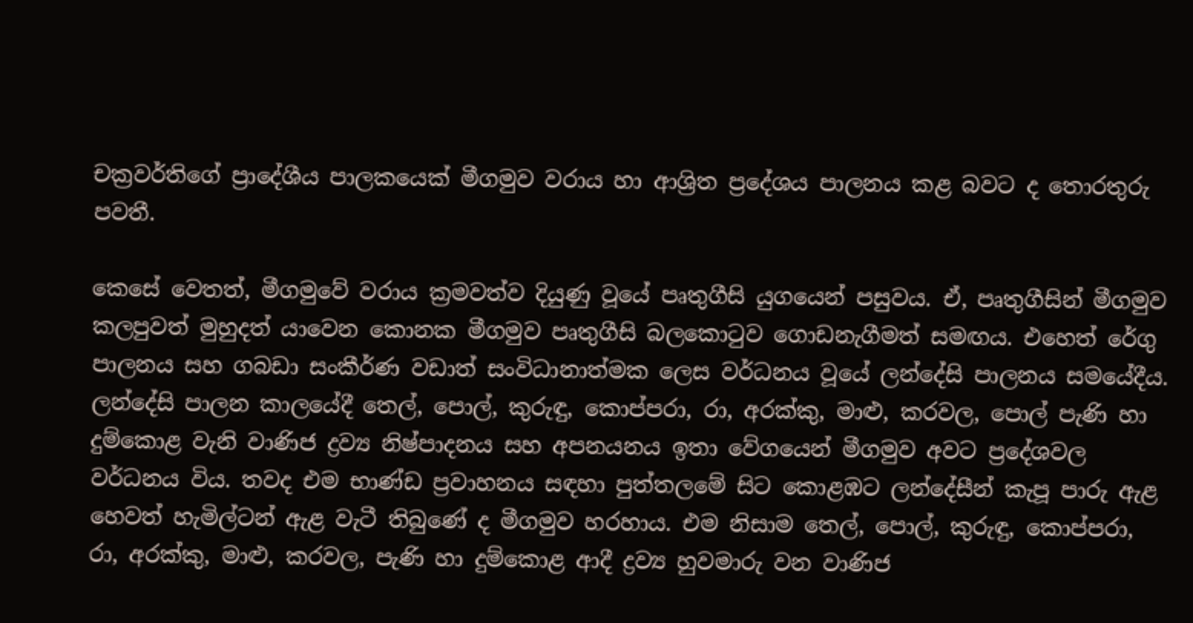චක්‍රවර්තිගේ ප්‍රාදේශීය පාලකයෙක් මීගමුව වරාය හා ආශ්‍රිත ප්‍රදේශය පාලනය කළ බවට ද තොරතුරු පවතී.

කෙසේ වෙතත්, මීගමුවේ වරාය ක්‍රමවත්ව දියුණු වූයේ පෘතුගීසි යුගයෙන් පසුවය. ඒ, පෘතුගීසින් මීගමුව කලපුවත් මුහුදත් යාවෙන කොනක මීගමුව පෘතුගීසි බලකොටුව ගොඩනැගීමත් සමඟය. එහෙත් රේගු පාලනය සහ ගබඩා සංකීර්ණ වඩාත් සංවිධානාත්මක ලෙස වර්ධනය වූයේ ලන්දේසි පාලනය සමයේදීය. ලන්දේසි පාලන කාලයේදී තෙල්, පොල්, කුරුඳු, කොප්පරා, රා, අරක්කු, මාළු, කරවල, පොල් පැණි හා දුම්කොළ වැනි වාණිජ ද්‍රව්‍ය නිෂ්පාදනය සහ අපනයනය ඉතා වේගයෙන් මීගමුව අවට ප්‍රදේශවල වර්ධනය විය. තවද එම භාණ්ඩ ප්‍රවාහනය සඳහා පුත්තලමේ සිට කොළඹට ලන්දේසීන් කැපූ පාරු ඇළ හෙවත් හැමිල්ටන් ඇළ වැටී තිබුණේ ද මීගමුව හරහාය. එම නිසාම තෙල්, පොල්, කුරුඳු, කොප්පරා, රා, අරක්කු, මාළු, කරවල, පැණි හා දුම්කොළ ආදී ද්‍රව්‍ය හුවමාරු වන වාණිජ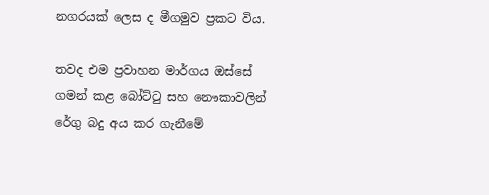නගරයක් ලෙස ද මීගමුව ප්‍රකට විය.

තවද එම ප්‍රවාහන මාර්ගය ඔස්සේ ගමන් කළ බෝට්ටු සහ නෞකාවලින් රේගු බදු අය කර ගැනීමේ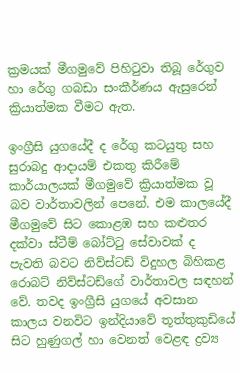ක්‍රමයක් මීගමුවේ පිහිටුවා තිබූ රේගුව හා රේගු ගබඩා සංකීර්ණය ඇසුරෙන් ක්‍රියාත්මක වීමට ඇත.

ඉංග්‍රීසි යුගයේදී ද රේගු කටයුතු සහ සුරාබදු ආදායම් එකතු කිරීමේ කාර්යාලයක් මීගමුවේ ක්‍රියාත්මක වූ බව වාර්තාවලින් පෙනේ. එම කාලයේදී මීගමුවේ සිට කොළඹ සහ කළුතර දක්වා ස්ටීම් බෝට්ටු සේවාවක් ද පැවති බවට නිව්ස්ටඩ් විදුහල බිහිකළ රොබට් නිව්ස්ටඩ්ගේ වාර්තාවල සඳහන් වේ. තවද ඉංග්‍රීසි යුගයේ අවසාන කාලය වනවිට ඉන්දියාවේ තූත්තුකුඩියේ සිට හුණුගල් හා වෙනත් වෙළඳ ද්‍රව්‍ය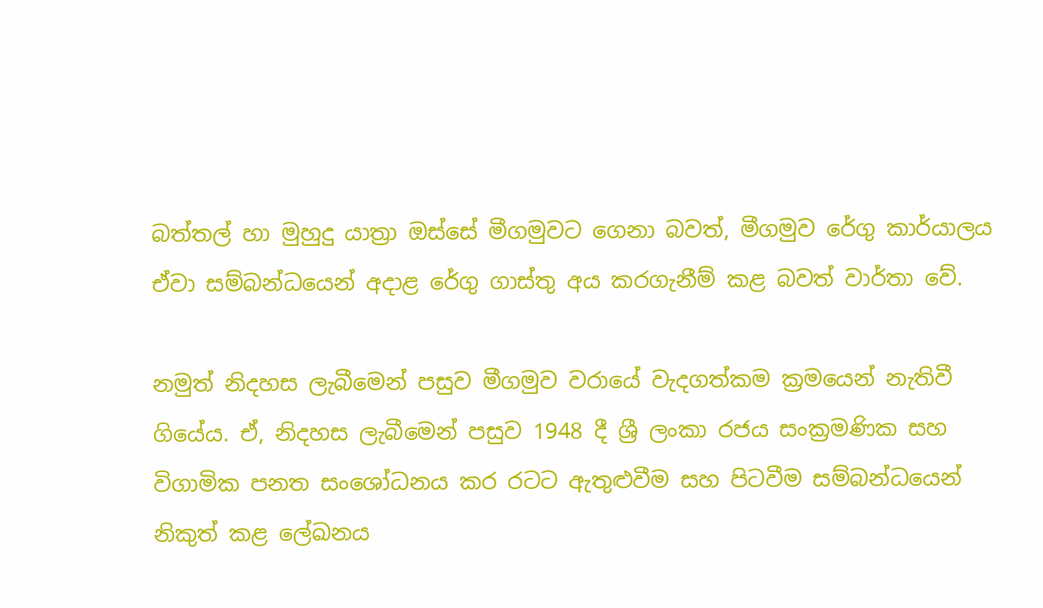බත්තල් හා මුහුදු යාත්‍රා ඔස්සේ මීගමුවට ගෙනා බවත්, මීගමුව රේගු කාර්යාලය ඒවා සම්බන්ධයෙන් අදාළ රේගු ගාස්තු අය කරගැනීම් කළ බවත් වාර්තා වේ.

නමුත් නිදහස ලැබීමෙන් පසුව මීගමුව වරායේ වැදගත්කම ක්‍රමයෙන් නැතිවී ගියේය. ඒ, නිදහස ලැබීමෙන් පසුව 1948 දී ශ්‍රී ලංකා රජය සංක්‍රමණික සහ විගාමික පනත සංශෝධනය කර රටට ඇතුළුවීම සහ පිටවීම සම්බන්ධයෙන් නිකුත් කළ ලේඛනය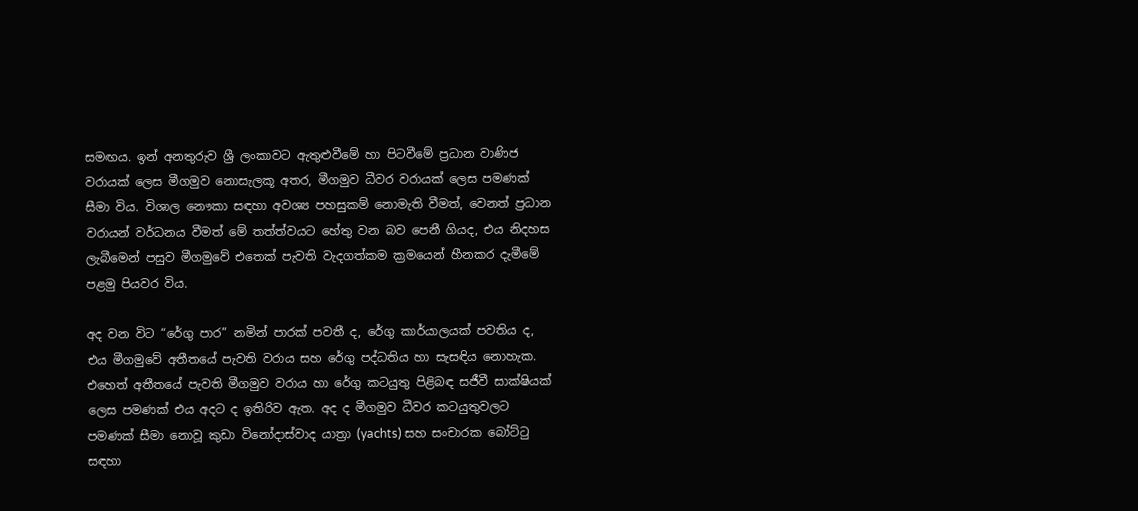සමඟය. ඉන් අනතුරුව ශ්‍රී ලංකාවට ඇතුළුවීමේ හා පිටවීමේ ප්‍රධාන වාණිජ වරායක් ලෙස මීගමුව නොසැලකූ අතර, මීගමුව ධීවර වරායක් ලෙස පමණක් සීමා විය. විශාල නෞකා සඳහා අවශ්‍ය පහසුකම් නොමැති වීමත්, වෙනත් ප්‍රධාන වරායන් වර්ධනය වීමත් මේ තත්ත්වයට හේතු වන බව පෙනී ගියද, එය නිදහස ලැබීමෙන් පසුව මීගමුවේ එතෙක් පැවති වැදගත්කම ක්‍රමයෙන් හීනකර දැමීමේ පළමු පියවර විය.

අද වන විට “රේගු පාර” නමින් පාරක් පවතී ද, රේගු කාර්යාලයක් පවතිය ද, එය මීගමුවේ අතීතයේ පැවති වරාය සහ රේගු පද්ධතිය හා සැසඳිය නොහැක. එහෙත් අතීතයේ පැවති මීගමුව වරාය හා රේගු කටයුතු පිළිබඳ සජීවී සාක්ෂියක් ලෙස පමණක් එය අදට ද ඉතිරිව ඇත. අද ද මීගමුව ධීවර කටයුතුවලට පමණක් සීමා නොවූ කුඩා විනෝදාස්වාද යාත්‍රා (yachts) සහ සංචාරක බෝට්ටු සඳහා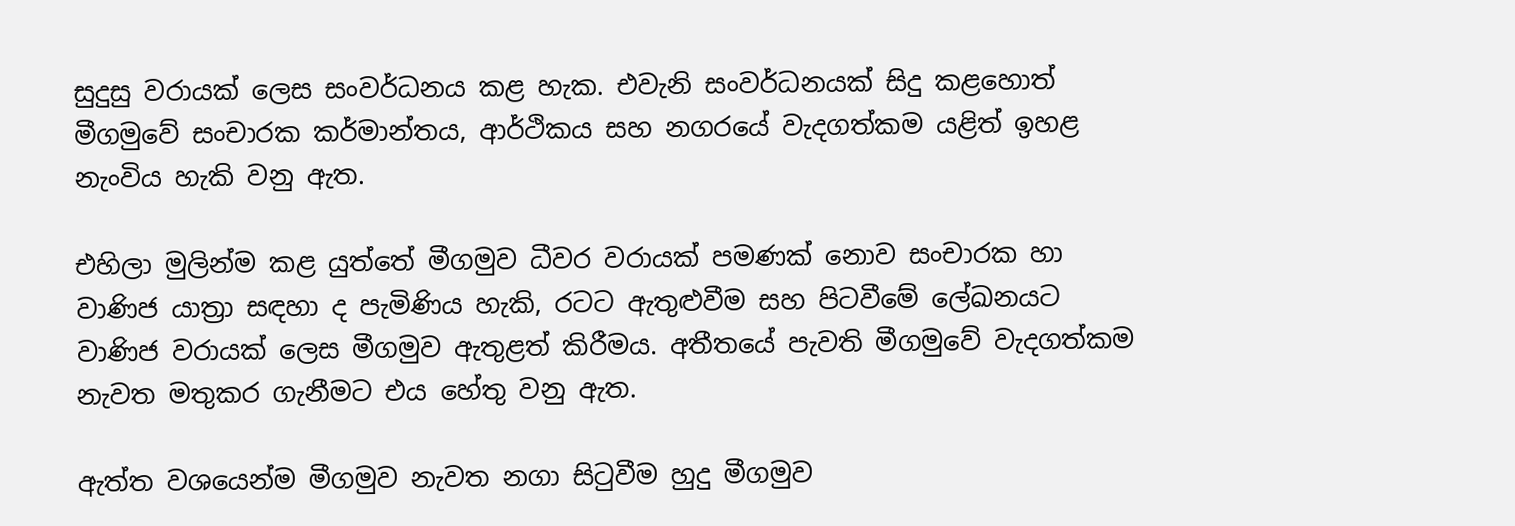සුදුසු වරායක් ලෙස සංවර්ධනය කළ හැක. එවැනි සංවර්ධනයක් සිදු කළහොත් මීගමුවේ සංචාරක කර්මාන්තය, ආර්ථිකය සහ නගරයේ වැදගත්කම යළිත් ඉහළ නැංවිය හැකි වනු ඇත.

එහිලා මුලින්ම කළ යුත්තේ මීගමුව ධීවර වරායක් පමණක් නොව සංචාරක හා වාණිජ යාත්‍රා සඳහා ද පැමිණිය හැකි, රටට ඇතුළුවීම සහ පිටවීමේ ලේඛනයට වාණිජ වරායක් ලෙස මීගමුව ඇතුළත් කිරීමය. අතීතයේ පැවති මීගමුවේ වැදගත්කම නැවත මතුකර ගැනීමට එය හේතු වනු ඇත.

ඇත්ත වශයෙන්ම මීගමුව නැවත නගා සිටුවීම හුදු මීගමුව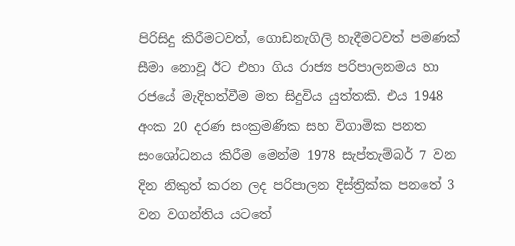පිරිසිදු කිරීමටවත්, ගොඩනැගිලි හැදීමටවත් පමණක් සීමා නොවූ ඊට එහා ගිය රාජ්‍ය පරිපාලනමය හා රජයේ මැදිහත්වීම මත සිදුවිය යුත්තකි. එය 1948 අංක 20 දරණ සංක්‍රමණික සහ විගාමික පනත සංශෝධනය කිරීම මෙන්ම 1978 සැප්තැම්බර් 7 වන දින නිකුත් කරන ලද පරිපාලන දිස්ත්‍රික්ක පනතේ 3 වන වගන්තිය යටතේ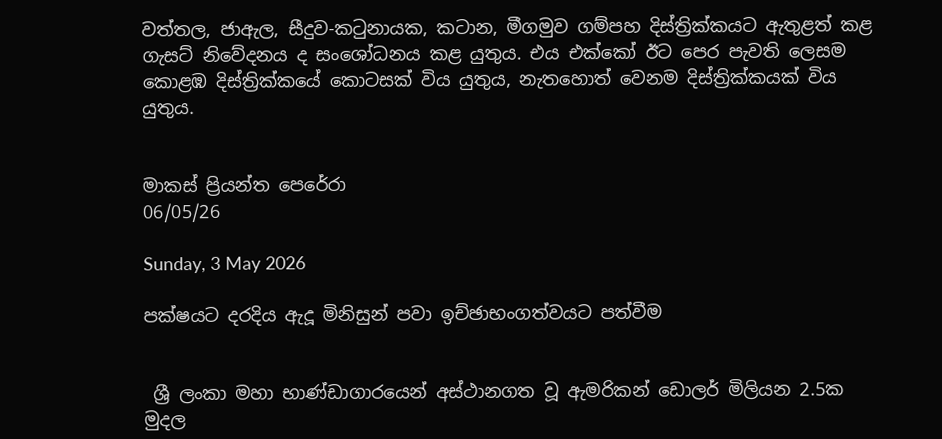වත්තල, ජාඇල, සීදුව-කටුනායක, කටාන, මීගමුව ගම්පහ දිස්ත්‍රික්කයට ඇතුළත් කළ ගැසට් නිවේදනය ද සංශෝධනය කළ යුතුය. එය එක්කෝ ඊට පෙර පැවති ලෙසම කොළඹ දිස්ත්‍රික්කයේ කොටසක් විය යුතුය, නැතහොත් වෙනම දිස්ත්‍රික්කයක් විය යුතුය.


මාකස් ප්‍රියන්ත පෙරේරා
06/05/26

Sunday, 3 May 2026

පක්ෂයට දරදිය ඇදූ මිනිසුන් පවා ඉච්ඡාභංගත්වයට පත්වීම


 ශ්‍රී ලංකා මහා භාණ්ඩාගාරයෙන් අස්ථානගත වූ ඇමරිකන් ඩොලර් මිලියන 2.5ක මුදල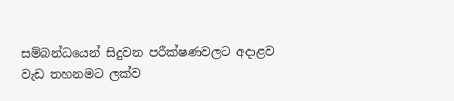සම්බන්ධයෙන් සිදුවන පරීක්ෂණවලට අදාළව වැඩ තහනමට ලක්ව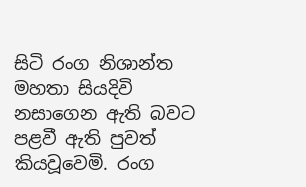සිටි රංග නිශාන්ත මහතා සියදිවි නසාගෙන ඇති බවට පළවී ඇති පුවත් කියවූවෙමි. රංග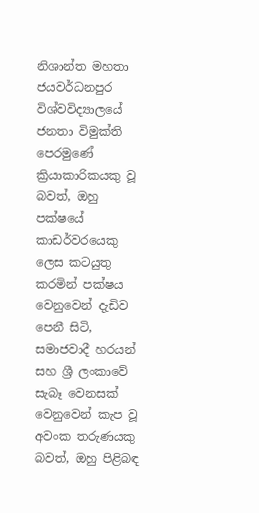නිශාන්ත මහතා ජයවර්ධනපුර විශ්වවිද්‍යාලයේ ජනතා විමුක්ති පෙරමුණේ ක්‍රියාකාරිකයකු වූ බවත්, ඔහු පක්ෂයේ කාඩර්වරයෙකු ලෙස කටයුතු කරමින් පක්ෂය වෙනුවෙන් දැඩිව පෙනී සිටි, සමාජවාදී හරයන් සහ ශ්‍රී ලංකාවේ සැබෑ වෙනසක් වෙනුවෙන් කැප වූ අවංක තරුණයකු බවත්, ඔහු පිළිබඳ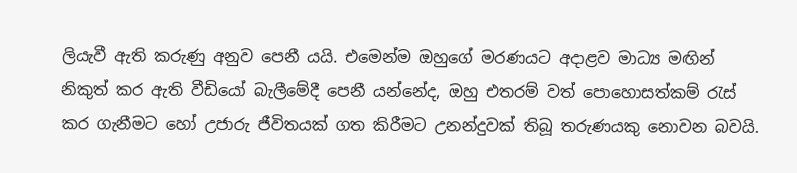ලියැවී ඇති කරුණු අනුව පෙනී යයි. එමෙන්ම ඔහුගේ මරණයට අදාළව මාධ්‍ය මඟින් නිකුත් කර ඇති වීඩියෝ බැලීමේදී පෙනී යන්නේද, ඔහු එතරම් වත් පොහොසත්කම් රැස් කර ගැනීමට හෝ උජාරු ජීවිතයක් ගත කිරීමට උනන්දුවක් තිබූ තරුණයකු නොවන බවයි.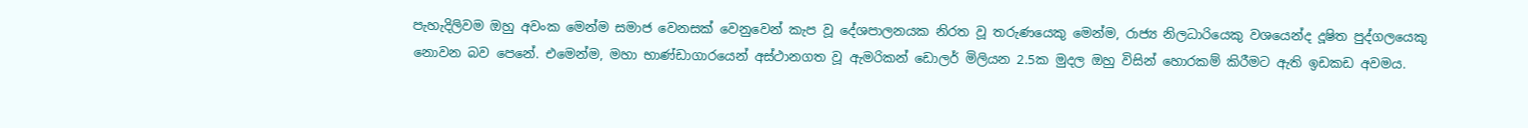පැහැදිලිවම ඔහු අවංක මෙන්ම සමාජ වෙනසක් වෙනුවෙන් කැප වූ දේශපාලනයක නිරත වූ තරුණයෙකු මෙන්ම, රාජ්‍ය නිලධාරියෙකු වශයෙන්ද දූෂිත පුද්ගලයෙකු නොවන බව පෙනේ. එමෙන්ම, මහා භාණ්ඩාගාරයෙන් අස්ථානගත වූ ඇමරිකන් ඩොලර් මිලියන 2.5ක මුදල ඔහු විසින් හොරකම් කිරීමට ඇති ඉඩකඩ අවමය.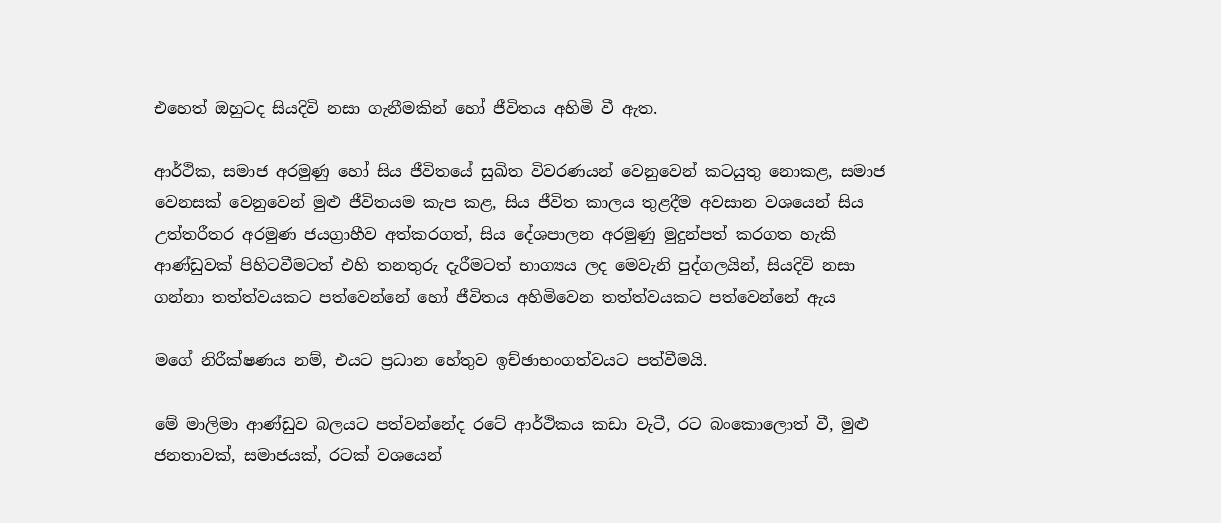එහෙත් ඔහුටද සියදිවි නසා ගැනීමකින් හෝ ජීවිතය අහිමි වී ඇත.

ආර්ථික, සමාජ අරමුණු හෝ සිය ජීවිතයේ සුඛිත විවරණයන් වෙනුවෙන් කටයුතු නොකළ, සමාජ වෙනසක් වෙනුවෙන් මුළු ජීවිතයම කැප කළ, සිය ජීවිත කාලය තුළදීම අවසාන වශයෙන් සිය උත්තරීතර අරමුණ ජයග්‍රාහීව අත්කරගත්, සිය දේශපාලන අරමුණු මුදුන්පත් කරගත හැකි ආණ්ඩුවක් පිහිටවීමටත් එහි තනතුරු දැරීමටත් භාග්‍යය ලද මෙවැනි පුද්ගලයින්, සියදිවි නසා ගන්නා තත්ත්වයකට පත්වෙන්නේ හෝ ජීවිතය අහිමිවෙන තත්ත්වයකට පත්වෙන්නේ ඇය

මගේ නිරීක්ෂණය නම්, එයට ප්‍රධාන හේතුව ඉච්ඡාභංගත්වයට පත්වීමයි.

මේ මාලිමා ආණ්ඩුව බලයට පත්වන්නේද රටේ ආර්ථිකය කඩා වැටී, රට බංකොලොත් වී, මුළු ජනතාවක්, සමාජයක්, රටක් වශයෙන්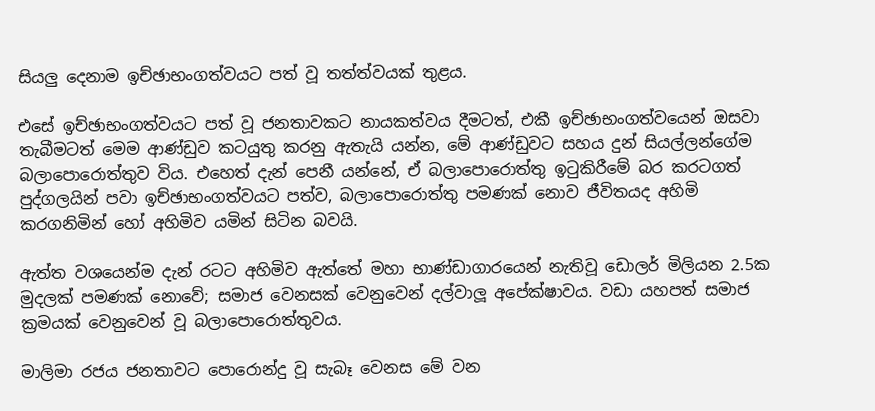සියලු දෙනාම ඉච්ඡාභංගත්වයට පත් වූ තත්ත්වයක් තුළය.

එසේ ඉච්ඡාභංගත්වයට පත් වූ ජනතාවකට නායකත්වය දීමටත්, එකී ඉච්ඡාභංගත්වයෙන් ඔසවා තැබීමටත් මෙම ආණ්ඩුව කටයුතු කරනු ඇතැයි යන්න, මේ ආණ්ඩුවට සහය දුන් සියල්ලන්ගේම බලාපොරොත්තුව විය. එහෙත් දැන් පෙනී යන්නේ, ඒ බලාපොරොත්තු ඉටුකිරීමේ බර කරටගත් පුද්ගලයින් පවා ඉච්ඡාභංගත්වයට පත්ව, බලාපොරොත්තු පමණක් නොව ජීවිතයද අහිමි කරගනිමින් හෝ අහිමිව යමින් සිටින බවයි.

ඇත්ත වශයෙන්ම දැන් රටට අහිමිව ඇත්තේ මහා භාණ්ඩාගාරයෙන් නැතිවූ ඩොලර් මිලියන 2.5ක මුදලක් පමණක් නොවේ; සමාජ වෙනසක් වෙනුවෙන් දල්වාලූ අපේක්ෂාවය. වඩා යහපත් සමාජ ක්‍රමයක් වෙනුවෙන් වූ බලාපොරොත්තුවය.

මාලිමා රජය ජනතාවට පොරොන්දු වූ සැබෑ වෙනස මේ වන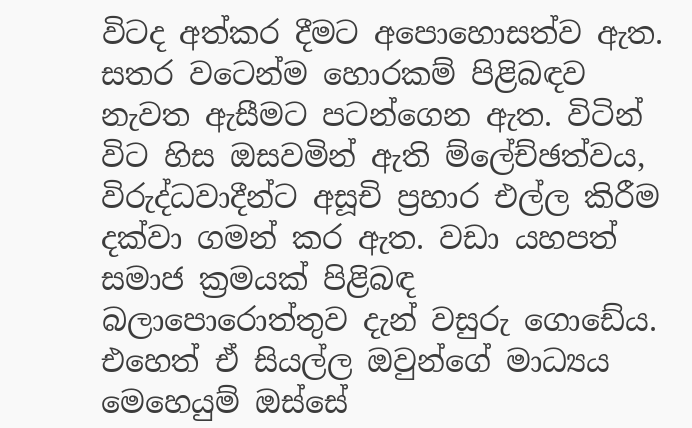විටද අත්කර දීමට අපොහොසත්ව ඇත. සතර වටෙන්ම හොරකම් පිළිබඳව නැවත ඇසීමට පටන්ගෙන ඇත. විටින් විට හිස ඔසවමින් ඇති ම්ලේච්ඡත්වය, විරුද්ධවාදීන්ට අසූචි ප්‍රහාර එල්ල කිරීම දක්වා ගමන් කර ඇත. වඩා යහපත් සමාජ ක්‍රමයක් පිළිබඳ බලාපොරොත්තුව දැන් වසුරු ගොඩේය. එහෙත් ඒ සියල්ල ඔවුන්ගේ මාධ්‍යය මෙහෙයුම් ඔස්සේ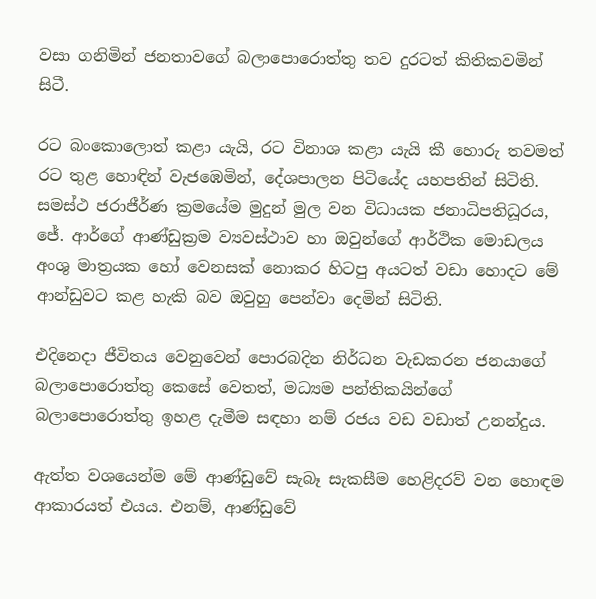වසා ගනිමින් ජනතාවගේ බලාපොරොත්තු තව දුරටත් කිතිකවමින් සිටී.

රට බංකොලොත් කළා යැයි, රට විනාශ කළා යැයි කී හොරු තවමත් රට තුළ හොඳින් වැජඹෙමින්, දේශපාලන පිටියේද යහපතින් සිටිති. සමස්ථ ජරාජීර්ණ ක්‍රමයේම මුදුන් මුල වන විධායක ජනාධිපතිධූරය, ජේ. ආර්ගේ ආණ්ඩුක්‍රම ව්‍යවස්ථාව හා ඔවුන්ගේ ආර්ථික මොඩලය අංශු මාත්‍රයක හෝ වෙනසක් නොකර හිටපු අයටත් වඩා හොදට මේ ආන්ඩුවට කළ හැකි බව ඔවුහු පෙන්වා දෙමින් සිටිති.

එදිනෙදා ජීවිතය වෙනුවෙන් පොරබදින නිර්ධන වැඩකරන ජනයාගේ බලාපොරොත්තු කෙසේ වෙතත්, මධ්‍යම පන්තිකයින්ගේ බලාපොරොත්තු ඉහළ දැමීම සඳහා නම් රජය වඩ වඩාත් උනන්දුය.

ඇත්ත වශයෙන්ම මේ ආණ්ඩුවේ සැබෑ සැකසීම හෙළිදරව් වන හොඳම ආකාරයත් එයය. එනම්, ආණ්ඩුවේ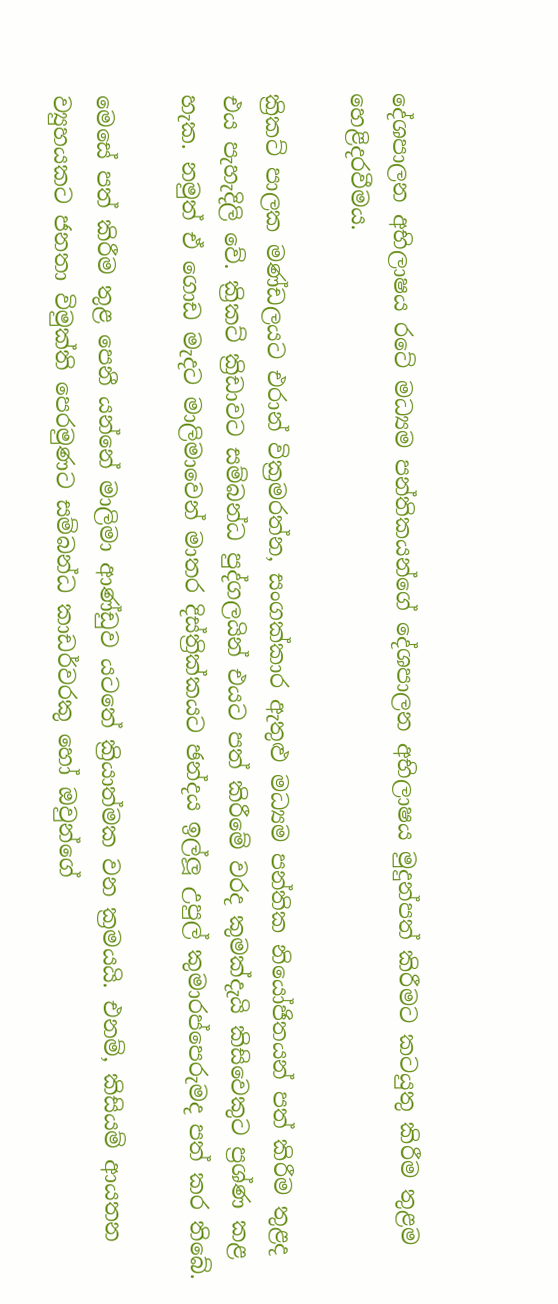දේශපාලන අභිලාෂය රටේ මධ්‍යම පන්තිකයන්ගේ දේශපාලන අභිලාෂය මුදුන්පත් කිරීමට කටයුතු කිරීම තුළම හෙළිදරවීමය.

ක්‍රිකට් පාලක මණ්ඩලයට එරාන් වික්‍රමරත්න, සංගක්කාර ඇතුළු මධ්‍යම පන්තික නියෝජිතයන් පත් කිරීම තුළද එය පැහැදිලි වේ. ක්‍රිකට් ක්‍රිඩාවට සම්බන්ධ පුද්ගලයින් එයට පත් කිරීමේ වරද කුමක්දැයි කිසිවෙකුට ප්‍රශ්ණ කළ හැක. නමුත් ඒ ගොඩ මැදට මාලිමාවෙන් මාතර දිස්ත්‍රික්කයට ඡන්දය ඉල්ලූ උපුල් කුමාරප්පෙරුමද පත් කර තිබේ.

මෙසේ පත් කිරීම තුළ පෙනී යන්නේ මාලිමා ආණ්ඩුව යටතේ ක්‍රියාත්මක වන ක්‍රමයයි. එනම්, කිසියම් ආයතන ව්‍යුහයකට ජනතා විමුක්ති පෙරමුණට සම්බන්ධ කාඩර්වරකු හෝ ඔවුන්ගේ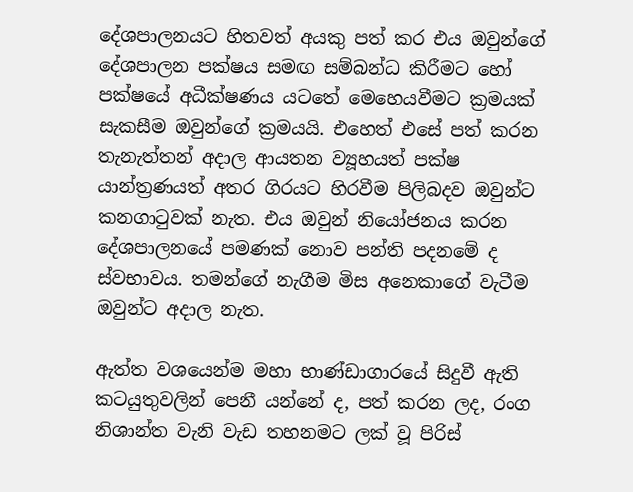දේශපාලනයට හිතවත් අයකු පත් කර එය ඔවුන්ගේ දේශපාලන පක්ෂය සමඟ සම්බන්ධ කිරීමට හෝ පක්ෂයේ අධීක්ෂණය යටතේ මෙහෙයවීමට ක්‍රමයක් සැකසීම ඔවුන්ගේ ක්‍රමයයි. එහෙත් එසේ පත් කරන තැනැත්තන් අදාල ආයතන ව්‍යූහයත් පක්ෂ යාන්ත්‍රණයත් අතර ගිරයට හිරවීම පිලිබදව ඔවුන්ට කනගාටුවක් නැත. එය ඔවුන් නියෝජනය කරන දේශපාලනයේ පමණක් නොව පන්ති පදනමේ ද ස්වභාවය. තමන්ගේ නැගීම මිස අනෙකාගේ වැටීම ඔවුන්ට අදාල නැත.

ඇත්ත වශයෙන්ම මහා භාණ්ඩාගාරයේ සිදුවී ඇති කටයුතුවලින් පෙනී යන්නේ ද, පත් කරන ලද, රංග නිශාන්ත වැනි වැඩ තහනමට ලක් වූ පිරිස්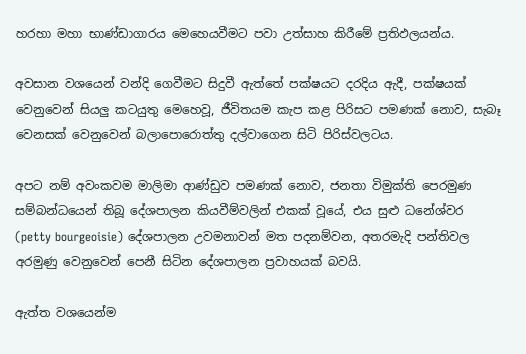හරහා මහා භාණ්ඩාගාරය මෙහෙයවීමට පවා උත්සාහ කිරීමේ ප්‍රතිඵලයන්ය.

අවසාන වශයෙන් වන්දි ගෙවීමට සිදුවී ඇත්තේ පක්ෂයට දරදිය ඇදී, පක්ෂයක් වෙනුවෙන් සියලු කටයුතු මෙහෙවූ, ජීවිතයම කැප කළ පිරිසට පමණක් නොව, සැබෑ වෙනසක් වෙනුවෙන් බලාපොරොත්තු දල්වාගෙන සිටි පිරිස්වලටය.

අපට නම් අවංකවම මාලිමා ආණ්ඩුව පමණක් නොව, ජනතා විමුක්ති පෙරමුණ සම්බන්ධයෙන් තිබූ දේශපාලන කියවීම්වලින් එකක් වූයේ, එය සුළු ධනේශ්වර (petty bourgeoisie) දේශපාලන උවමනාවන් මත පදනම්වන, අතරමැදි පන්තිවල අරමුණු වෙනුවෙන් පෙනී සිටින දේශපාලන ප්‍රවාහයක් බවයි.

ඇත්ත වශයෙන්ම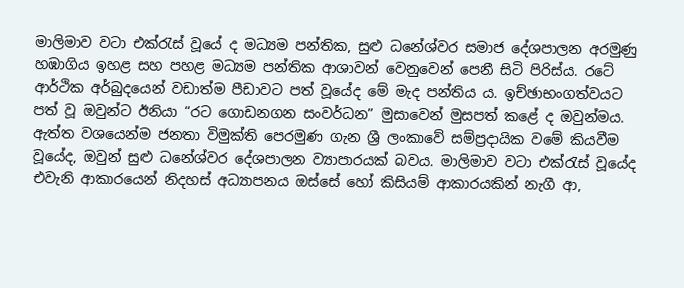මාලිමාව වටා එක්රැස් වූයේ ද මධ්‍යම පන්තික, සුළු ධනේශ්වර සමාජ දේශපාලන අරමුණු හඹාගිය ඉහළ සහ පහළ මධ්‍යම පන්තික ආශාවන් වෙනුවෙන් පෙනී සිටි පිරිස්ය. රටේ ආර්ථික අර්බුදයෙන් වඩාත්ම පීඩාවට පත් වූයේද මේ මැද පන්තිය ය. ඉච්ඡාභංගත්වයට පත් වූ ඔවුන්ට ඊනියා “රට ගොඩනගන සංවර්ධන” මුසාවෙන් මුසපත් කළේ ද ඔවුන්මය. ඇත්ත වශයෙන්ම ජනතා විමුක්ති පෙරමුණ ගැන ශ්‍රී ලංකාවේ සම්ප්‍රදායික වමේ කියවීම වූයේද, ඔවුන් සුළු ධනේශ්වර දේශපාලන ව්‍යාපාරයක් බවය. මාලිමාව වටා එක්රැස් වූයේද එවැනි ආකාරයෙන් නිදහස් අධ්‍යාපනය ඔස්සේ හෝ කිසියම් ආකාරයකින් නැගී ආ,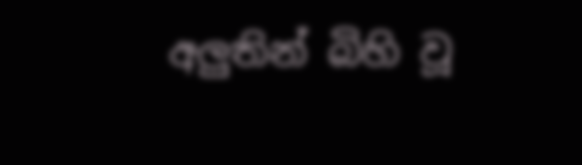අලුතින් බිහි වූ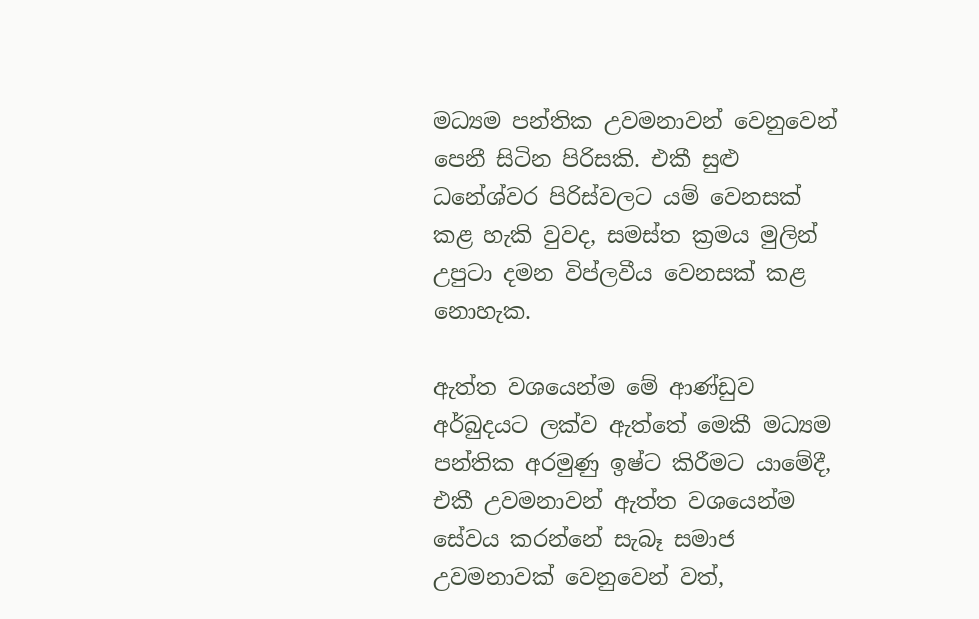මධ්‍යම පන්තික උවමනාවන් වෙනුවෙන් පෙනී සිටින පිරිසකි. එකී සුළු ධනේශ්වර පිරිස්වලට යම් වෙනසක් කළ හැකි වුවද, සමස්ත ක්‍රමය මුලින් උපුටා දමන විප්ලවීය වෙනසක් කළ නොහැක.

ඇත්ත වශයෙන්ම මේ ආණ්ඩුව අර්බුදයට ලක්ව ඇත්තේ මෙකී මධ්‍යම පන්තික අරමුණු ඉෂ්ට කිරීමට යාමේදී, එකී උවමනාවන් ඇත්ත වශයෙන්ම සේවය කරන්නේ සැබෑ සමාජ උවමනාවක් වෙනුවෙන් වත්,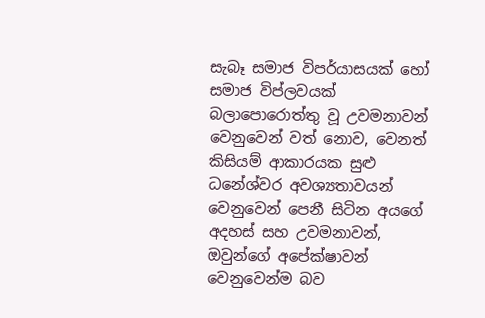සැබෑ සමාජ විපර්යාසයක් හෝ සමාජ විප්ලවයක් බලාපොරොත්තු වූ උවමනාවන් වෙනුවෙන් වත් නොව, වෙනත් කිසියම් ආකාරයක සුළු ධනේශ්වර අවශ්‍යතාවයන් වෙනුවෙන් පෙනී සිටින අයගේ අදහස් සහ උවමනාවන්, ඔවුන්ගේ අපේක්ෂාවන් වෙනුවෙන්ම බව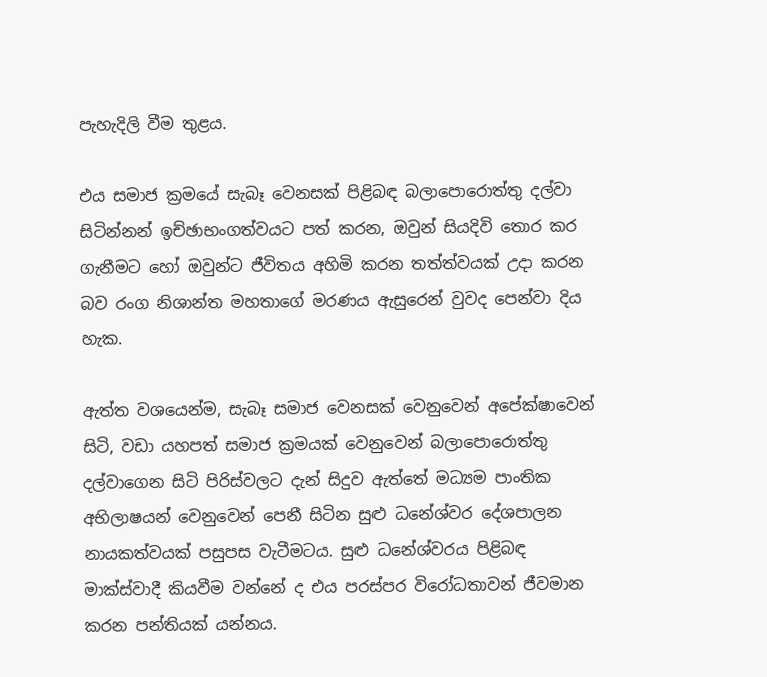පැහැදිලි වීම තුළය.

එය සමාජ ක්‍රමයේ සැබෑ වෙනසක් පිළිබඳ බලාපොරොත්තු දල්වා සිටින්නන් ඉච්ඡාභංගත්වයට පත් කරන, ඔවුන් සියදිවි තොර කර ගැනීමට හෝ ඔවුන්ට ජීවිතය අහිමි කරන තත්ත්වයක් උදා කරන බව රංග නිශාන්ත මහතාගේ මරණය ඇසුරෙන් වුවද පෙන්වා දිය හැක.

ඇත්ත වශයෙන්ම, සැබෑ සමාජ වෙනසක් වෙනුවෙන් අපේක්ෂාවෙන් සිටි, වඩා යහපත් සමාජ ක්‍රමයක් වෙනුවෙන් බලාපොරොත්තු දල්වාගෙන සිටි පිරිස්වලට දැන් සිදුව ඇත්තේ මධ්‍යම පාංතික අභිලාෂයන් වෙනුවෙන් පෙනී සිටින සුළු ධනේශ්වර දේශපාලන නායකත්වයක් පසුපස වැටීමටය. සුළු ධනේශ්වරය පිළිබඳ මාක්ස්වාදී කියවීම වන්නේ ද එය පරස්පර විරෝධතාවන් ජීවමාන කරන පන්තියක් යන්නය.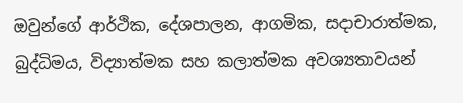ඔවුන්ගේ ආර්ථික, දේශපාලන, ආගමික, සදාචාරාත්මක, බුද්ධිමය, විද්‍යාත්මක සහ කලාත්මක අවශ්‍යතාවයන්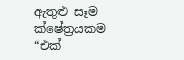ඇතුළු සෑම ක්ෂේත්‍රයකම “එක්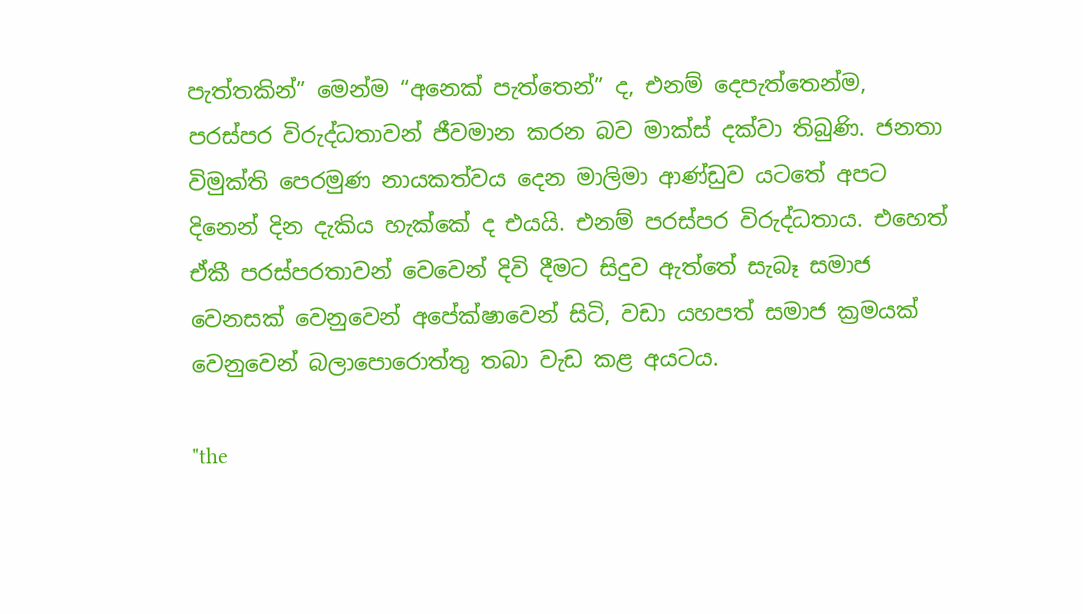පැත්තකින්” මෙන්ම “අනෙක් පැත්තෙන්” ද, එනම් දෙපැත්තෙන්ම, පරස්පර විරුද්ධතාවන් ජීවමාන කරන බව මාක්ස් දක්වා තිබුණි. ජනතා විමුක්ති පෙරමුණ නායකත්වය දෙන මාලිමා ආණ්ඩුව යටතේ අපට දිනෙන් දින දැකිය හැක්කේ ද එයයි. එනම් පරස්පර විරුද්ධතාය. එහෙත් ඒකී පරස්පරතාවන් වෙවෙන් දිවි දීමට සිදුව ඇත්තේ සැබෑ සමාජ වෙනසක් වෙනුවෙන් අපේක්ෂාවෙන් සිටි, වඩා යහපත් සමාජ ක්‍රමයක් වෙනුවෙන් බලාපොරොත්තු තබා වැඩ කළ අයටය.

"the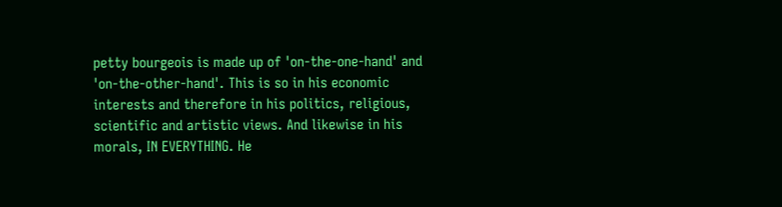petty bourgeois is made up of 'on-the-one-hand' and 'on-the-other-hand'. This is so in his economic interests and therefore in his politics, religious, scientific and artistic views. And likewise in his morals, IN EVERYTHING. He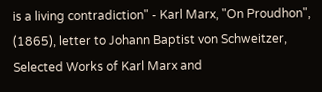is a living contradiction" - Karl Marx, "On Proudhon", (1865), letter to Johann Baptist von Schweitzer, Selected Works of Karl Marx and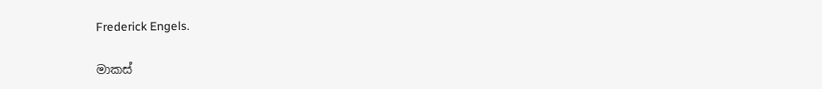Frederick Engels.

මාකස්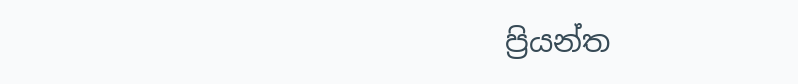ප්‍රියන්ත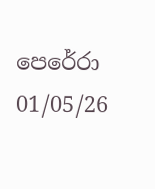පෙරේරා
01/05/26